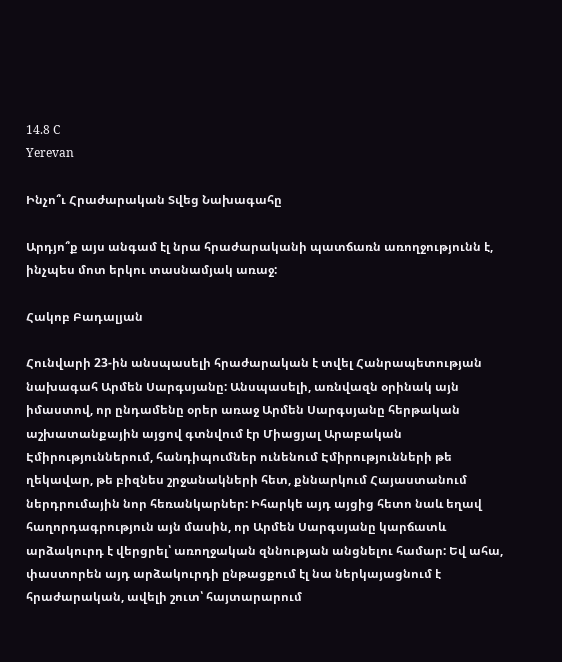14.8 C
Yerevan

Ինչո՞ւ Հրաժարական Տվեց Նախագահը

Արդյո՞ք այս անգամ էլ նրա հրաժարականի պատճառն առողջությունն է, ինչպես մոտ երկու տասնամյակ առաջ:

Հակոբ Բադալյան

Հունվարի 23-ին անսպասելի հրաժարական է տվել Հանրապետության նախագահ Արմեն Սարգսյանը: Անսպասելի, առնվազն օրինակ այն իմաստով, որ ընդամենը օրեր առաջ Արմեն Սարգսյանը հերթական աշխատանքային այցով գտնվում էր Միացյալ Արաբական Էմիրություններում, հանդիպումներ ունենում Էմիրությունների թե ղեկավար, թե բիզնես շրջանակների հետ, քննարկում Հայաստանում ներդրումային նոր հեռանկարներ: Իհարկե այդ այցից հետո նաև եղավ հաղորդագրություն այն մասին, որ Արմեն Սարգսյանը կարճատև արձակուրդ է վերցրել՝ առողջական զննության անցնելու համար: Եվ ահա, փաստորեն այդ արձակուրդի ընթացքում էլ նա ներկայացնում է հրաժարական, ավելի շուտ՝ հայտարարում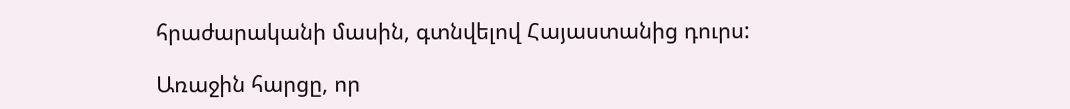հրաժարականի մասին, գտնվելով Հայաստանից դուրս:

Առաջին հարցը, որ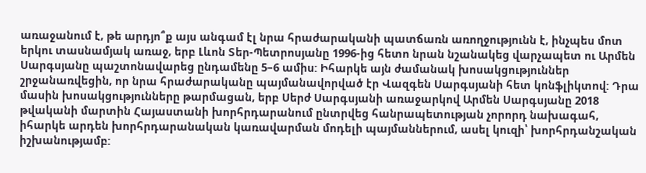առաջանում է, թե արդյո՞ք այս անգամ էլ նրա հրաժարականի պատճառն առողջությունն է, ինչպես մոտ երկու տասնամյակ առաջ, երբ Լևոն Տեր-Պետրոսյանը 1996-ից հետո նրան նշանակեց վարչապետ ու Արմեն Սարգսյանը պաշտոնավարեց ընդամենը 5–6 ամիս: Իհարկե այն ժամանակ խոսակցություններ շրջանառվեցին, որ նրա հրաժարականը պայմանավորված էր Վազգեն Սարգսյանի հետ կոնֆլիկտով: Դրա մասին խոսակցությունները թարմացան, երբ Սերժ Սարգսյանի առաջարկով Արմեն Սարգսյանը 2018 թվականի մարտին Հայաստանի խորհրդարանում ընտրվեց հանրապետության չորորդ նախագահ, իհարկե արդեն խորհրդարանական կառավարման մոդելի պայմաններում, ասել կուզի՝ խորհրդանշական իշխանությամբ: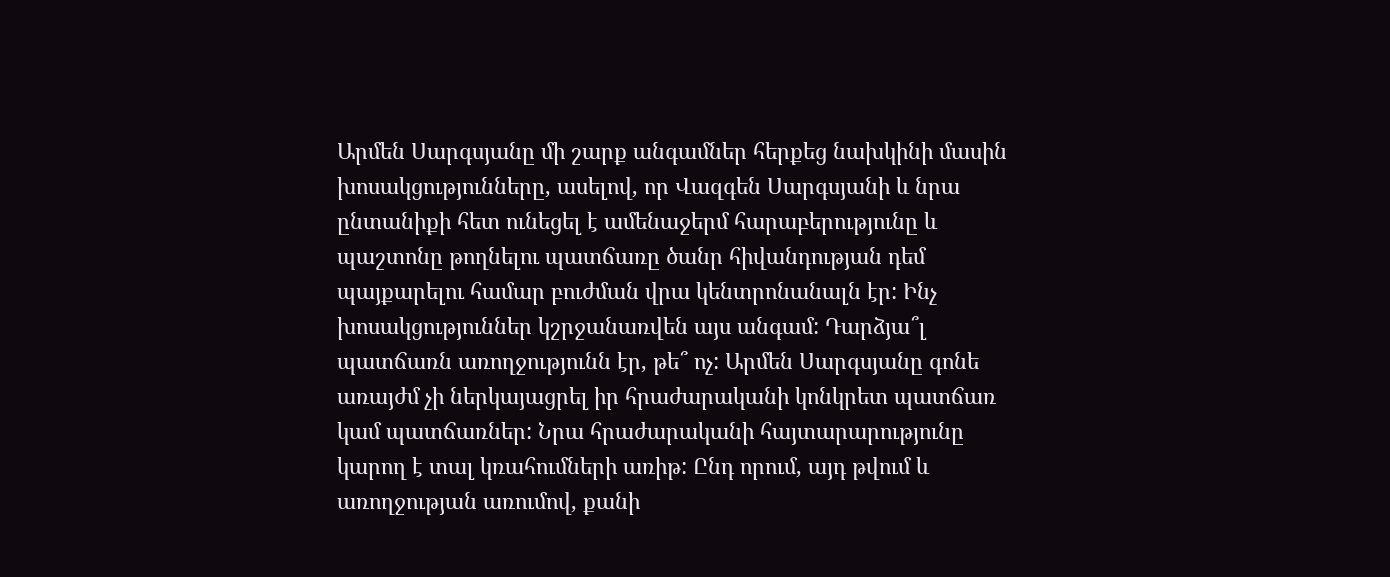Արմեն Սարգսյանը մի շարք անգամներ հերքեց նախկինի մասին խոսակցությունները, ասելով, որ Վազգեն Սարգսյանի և նրա ընտանիքի հետ ունեցել է ամենաջերմ հարաբերությունը և պաշտոնը թողնելու պատճառը ծանր հիվանդության դեմ պայքարելու համար բուժման վրա կենտրոնանալն էր: Ինչ խոսակցություններ կշրջանառվեն այս անգամ: Դարձյա՞լ պատճառն առողջությունն էր, թե՞ ոչ: Արմեն Սարգսյանը գոնե առայժմ չի ներկայացրել իր հրաժարականի կոնկրետ պատճառ կամ պատճառներ: Նրա հրաժարականի հայտարարությունը կարող է տալ կռահումների առիթ: Ընդ որում, այդ թվում և առողջության առումով, քանի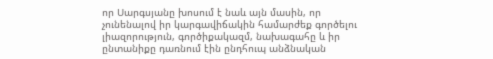որ Սարգսյանը խոսում է նաև այն մասին, որ չունենալով իր կարգավիճակին համարժեք գործելու լիազորություն, գործիքակազմ, նախագահը և իր ընտանիքը դառնում էին ընդհուպ անձնական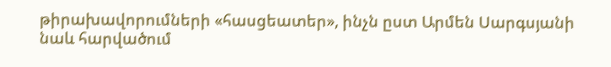թիրախավորումների «հասցեատեր», ինչն ըստ Արմեն Սարգսյանի նաև հարվածում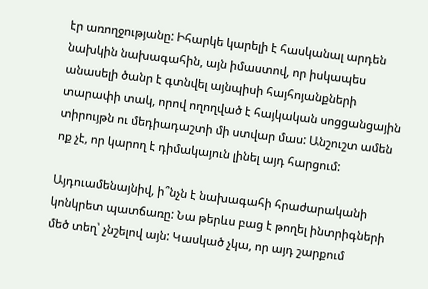էր առողջությանը: Իհարկե կարելի է հասկանալ արդեն նախկին նախագահին, այն իմաստով, որ իսկապես անասելի ծանր է գտնվել այնպիսի հայհոյանքների տարափի տակ, որով ողողված է հայկական սոցցանցային տիրույթն ու մեդիադաշտի մի ստվար մաս: Անշուշտ ամեն ոք չէ, որ կարող է դիմակայուն լինել այդ հարցում:

Այդուամենայնիվ, ի՞նչն է նախագահի հրաժարականի կոնկրետ պատճառը: Նա թերևս բաց է թողել ինտրիգների մեծ տեղ՝ չնշելով այն: Կասկած չկա, որ այդ շարքում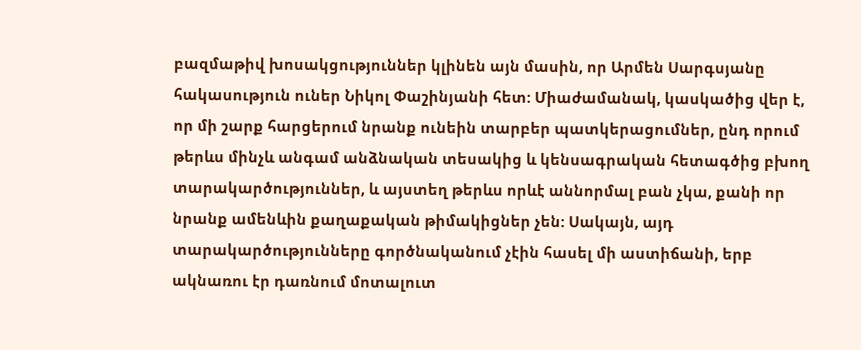բազմաթիվ խոսակցություններ կլինեն այն մասին, որ Արմեն Սարգսյանը հակասություն ուներ Նիկոլ Փաշինյանի հետ: Միաժամանակ, կասկածից վեր է, որ մի շարք հարցերում նրանք ունեին տարբեր պատկերացումներ, ընդ որում թերևս մինչև անգամ անձնական տեսակից և կենսագրական հետագծից բխող տարակարծություններ, և այստեղ թերևս որևէ աննորմալ բան չկա, քանի որ նրանք ամենևին քաղաքական թիմակիցներ չեն: Սակայն, այդ տարակարծությունները գործնականում չէին հասել մի աստիճանի, երբ ակնառու էր դառնում մոտալուտ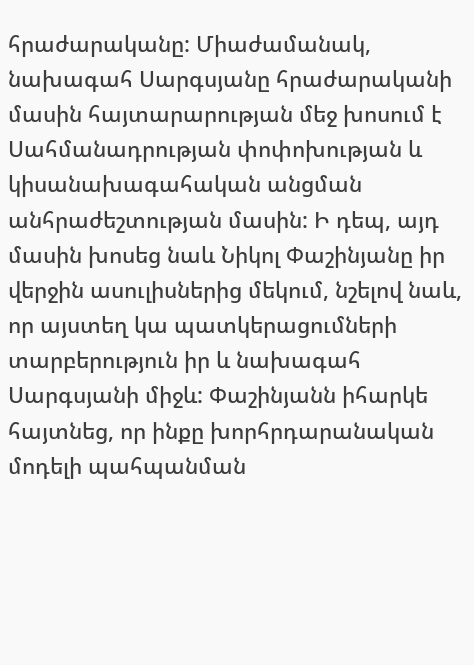հրաժարականը: Միաժամանակ, նախագահ Սարգսյանը հրաժարականի մասին հայտարարության մեջ խոսում է Սահմանադրության փոփոխության և կիսանախագահական անցման անհրաժեշտության մասին: Ի դեպ, այդ մասին խոսեց նաև Նիկոլ Փաշինյանը իր վերջին ասուլիսներից մեկում, նշելով նաև, որ այստեղ կա պատկերացումների տարբերություն իր և նախագահ Սարգսյանի միջև: Փաշինյանն իհարկե հայտնեց, որ ինքը խորհրդարանական մոդելի պահպանման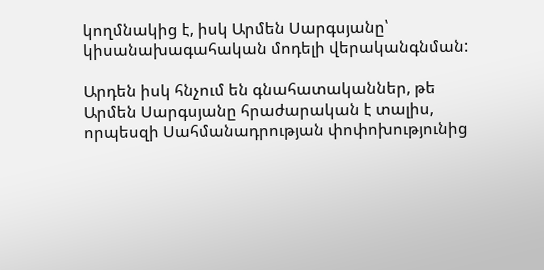կողմնակից է, իսկ Արմեն Սարգսյանը՝ կիսանախագահական մոդելի վերականգնման:

Արդեն իսկ հնչում են գնահատականներ, թե Արմեն Սարգսյանը հրաժարական է տալիս, որպեսզի Սահմանադրության փոփոխությունից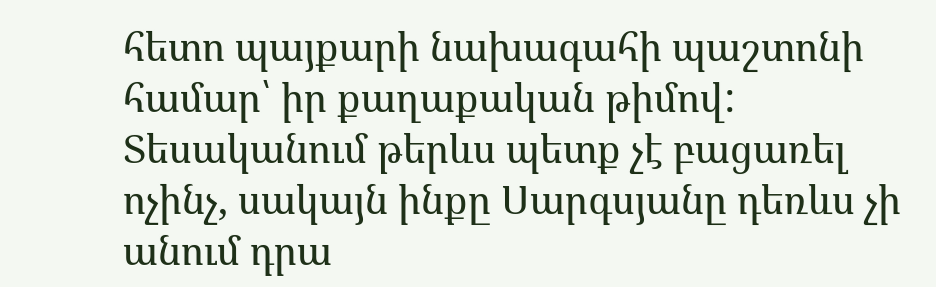հետո պայքարի նախագահի պաշտոնի համար՝ իր քաղաքական թիմով: Տեսականում թերևս պետք չէ բացառել ոչինչ, սակայն ինքը Սարգսյանը դեռևս չի անում դրա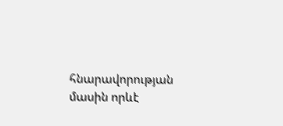հնարավորության մասին որևէ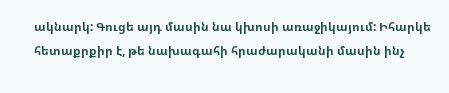ակնարկ: Գուցե այդ մասին նա կխոսի առաջիկայում: Իհարկե հետաքրքիր է, թե նախագահի հրաժարականի մասին ինչ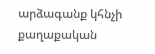արձագանք կհնչի քաղաքական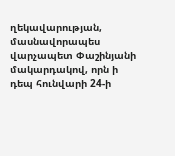ղեկավարության, մասնավորապես վարչապետ Փաշինյանի մակարդակով, որն ի դեպ հունվարի 24‑ի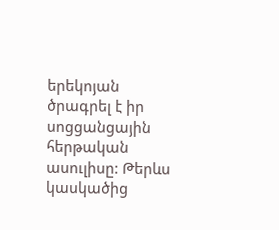երեկոյան ծրագրել է իր սոցցանցային հերթական ասուլիսը: Թերևս կասկածից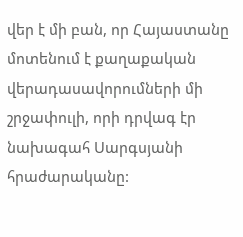վեր է մի բան, որ Հայաստանը մոտենում է քաղաքական վերադասավորումների մի շրջափուլի, որի դրվագ էր նախագահ Սարգսյանի հրաժարականը: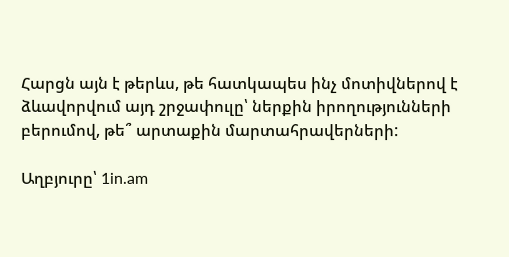Հարցն այն է թերևս, թե հատկապես ինչ մոտիվներով է ձևավորվում այդ շրջափուլը՝ ներքին իրողությունների բերումով, թե՞ արտաքին մարտահրավերների:

Աղբյուրը՝ 1in.am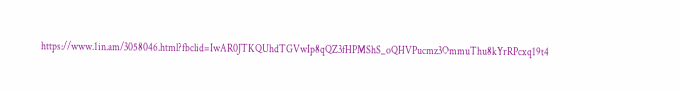https://www.1in.am/3058046.html?fbclid=IwAR0JTKQUhdTGVwIp8qQZ3fHPMShS_oQHVPucmz3OmmuThu8kYrRPcxq19t4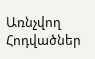Առնչվող Հոդվածներ